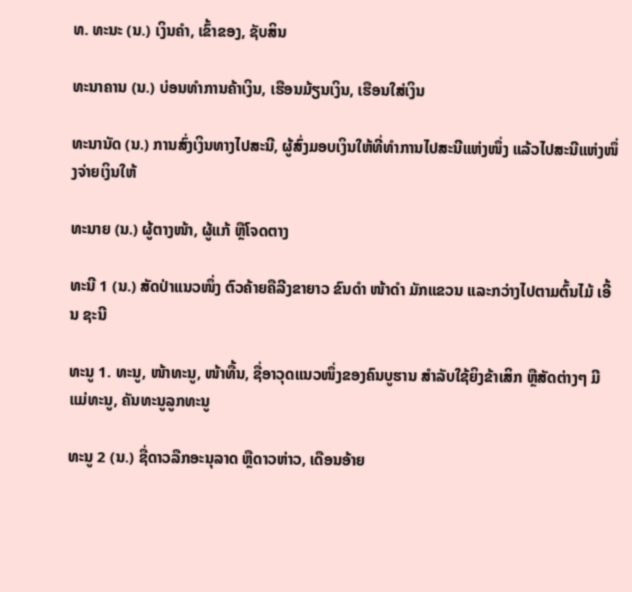ທ. ທະນະ (ນ.) ເງິນຄໍາ, ເຂົ້າຂອງ, ຊັບສິນ

ທະນາຄານ (ນ.) ບ່ອນທໍາການຄ້າເງິນ, ເຮືອນມ້ຽນເງິນ, ເຮືອນໃສ່ເງິນ

ທະນານັດ (ນ.) ການສົ່ງເງິນທາງໄປສະນີ, ຜູ້ສົ່ງມອບເງິນໃຫ້ທີ່ທໍາການໄປສະນີແຫ່ງໜຶ່ງ ແລ້ວໄປສະນີແຫ່ງໜຶ່ງຈ່າຍເງິນໃຫ້

ທະນາຍ (ນ.) ຜູ້ຕາງໜ້າ, ຜູ້ແກ້ ຫຼືໂຈດຕາງ

ທະນີ 1 (ນ.) ສັດປ່າແນວໜຶ່ງ ຕົວຄ້າຍຄືລີງຂາຍາວ ຂົນດໍາ ໜ້າດໍາ ມັກແຂວນ ແລະກວ່າງໄປຕາມຕົ້ນໄມ້ ເອີ້ນ ຊະນີ

ທະນູ 1. ທະນູ, ໜ້າທະນູ, ໜ້າທື້ນ, ຊື່ອາວຸດແນວໜຶ່ງຂອງຄົນບູຮານ ສໍາລັບໃຊ້ຍິງຂ້າເສິກ ຫຼືສັດຕ່າງໆ ມີແມ່ທະນູ, ຄັນທະນູລູກທະນູ

ທະນູ 2 (ນ.) ຊື່ດາວລືກອະນຸລາດ ຫຼືດາວຫ່າວ, ເດືອນອ້າຍ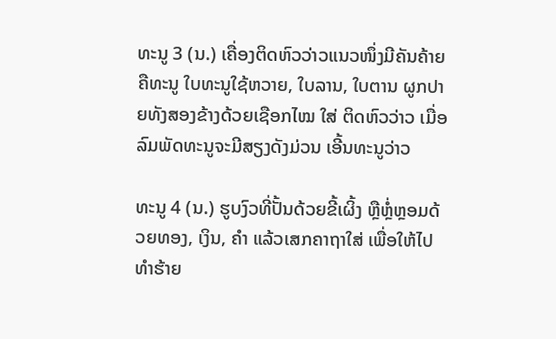ທະນູ 3 (ນ.) ເຄື່ອງຕິດຫົວວ່າວແນວໜຶ່ງມີຄັນຄ້າຍຄືທະນູ ໃບທະນູໃຊ້ຫວາຍ, ໃບລານ, ໃບຕານ ຜູກປາຍທັງສອງຂ້າງດ້ວຍເຊືອກໄໝ ໃສ່ ຕິດຫົວວ່າວ ເມື່ອລົມພັດທະນູຈະມີສຽງດັງມ່ວນ ເອີ້ນທະນູວ່າວ

ທະນູ 4 (ນ.) ຮູບງົວທີ່ປັ້ນດ້ວຍຂີ້ເຜິ້ງ ຫຼືຫຼໍ່ຫຼອມດ້ວຍທອງ, ເງິນ, ຄໍາ ແລ້ວເສກຄາຖາໃສ່ ເພື່ອໃຫ້ໄປທໍາຮ້າຍ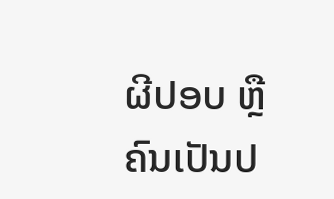ຜີປອບ ຫຼື ຄົນເປັນປ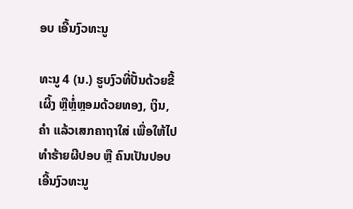ອບ ເອີ້ນງົວທະນູ

ທະນູ 4 (ນ.) ຮູບງົວທີ່ປັ້ນດ້ວຍຂີ້ເຜິ້ງ ຫຼືຫຼໍ່ຫຼອມດ້ວຍທອງ, ເງິນ, ຄໍາ ແລ້ວເສກຄາຖາໃສ່ ເພື່ອໃຫ້ໄປທໍາຮ້າຍຜີປອບ ຫຼື ຄົນເປັນປອບ ເອີ້ນງົວທະນູ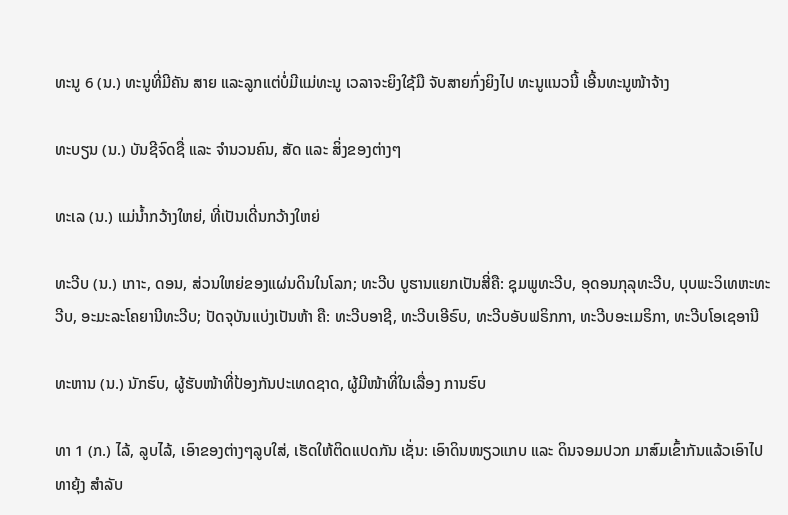ທະນູ 6 (ນ.) ທະນູທີ່ມີຄັນ ສາຍ ແລະລູກແຕ່ບໍ່ມີແມ່ທະນູ ເວລາຈະຍິງໃຊ້ມື ຈັບສາຍກົ່ງຍິງໄປ ທະນູແນວນີ້ ເອີ້ນທະນູໜ້າຈ້າງ

ທະບຽນ (ນ.) ບັນຊີຈົດຊື່ ແລະ ຈໍານວນຄົນ, ສັດ ແລະ ສິ່ງຂອງຕ່າງໆ

ທະເລ (ນ.) ແມ່ນໍ້າກວ້າງໃຫຍ່, ທີ່ເປັນເດີ່ນກວ້າງໃຫຍ່

ທະວີບ (ນ.) ເກາະ, ດອນ, ສ່ວນໃຫຍ່ຂອງແຜ່ນດິນໃນໂລກ; ທະວີບ ບູຮານແຍກເປັນສີ່ຄື: ຊຸມພູທະວີບ, ອຸດອນກຸລຸທະວີບ, ບຸບພະວິເທຫະທະວີບ, ອະມະລະໂຄຍານີທະວີບ; ປັດຈຸບັນແບ່ງເປັນຫ້າ ຄື: ທະວີບອາຊີ, ທະວີບເອີຣົບ, ທະວີບອັບຟຣິກກາ, ທະວີບອະເມຣິກາ, ທະວີບໂອເຊອານີ

ທະຫານ (ນ.) ນັກຮົບ, ຜູ້ຮັບໜ້າທີ່ປ້ອງກັນປະເທດຊາດ, ຜູ້ມີໜ້າທີ່ໃນເລື່ອງ ການຮົບ

ທາ 1 (ກ.) ໄລ້, ລູບໄລ້, ເອົາຂອງຕ່າງໆລູບໃສ່, ເຮັດໃຫ້ຕິດແປດກັນ ເຊັ່ນ: ເອົາດິນໜຽວແກບ ແລະ ດິນຈອມປວກ ມາສົມເຂົ້າກັນແລ້ວເອົາໄປທາຍຸ້ງ ສໍາລັບ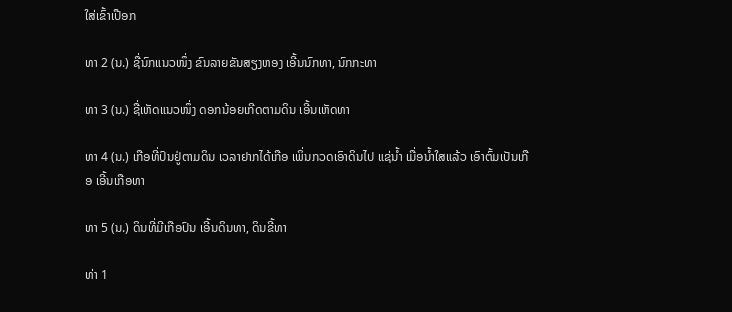ໃສ່ເຂົ້າເປືອກ

ທາ 2 (ນ.) ຊື່ນົກແນວໜຶ່ງ ຂົນລາຍຂັນສຽງຫອງ ເອີ້ນນົກທາ, ນົກກະທາ

ທາ 3 (ນ.) ຊື່ເຫັດແນວໜຶ່ງ ດອກນ້ອຍເກີດຕາມດິນ ເອີ້ນເຫັດທາ

ທາ 4 (ນ.) ເກືອທີ່ປົນຢູ່ຕາມດິນ ເວລາຢາກໄດ້ເກືອ ເພິ່ນກວດເອົາດິນໄປ ແຊ່ນໍ້າ ເມື່ອນໍ້າໃສແລ້ວ ເອົາຕົ້ມເປັນເກືອ ເອີ້ນເກືອທາ

ທາ 5 (ນ.) ດິນທີ່ມີເກືອປົນ ເອີ້ນດິນທາ, ດິນຂີ້ທາ

ທ່າ 1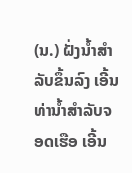(ນ.) ຝັ່ງນໍ້າສໍາລັບຂຶ້ນລົງ ເອີ້ນທ່ານໍ້າສໍາລັບຈອດເຮືອ ເອີ້ນ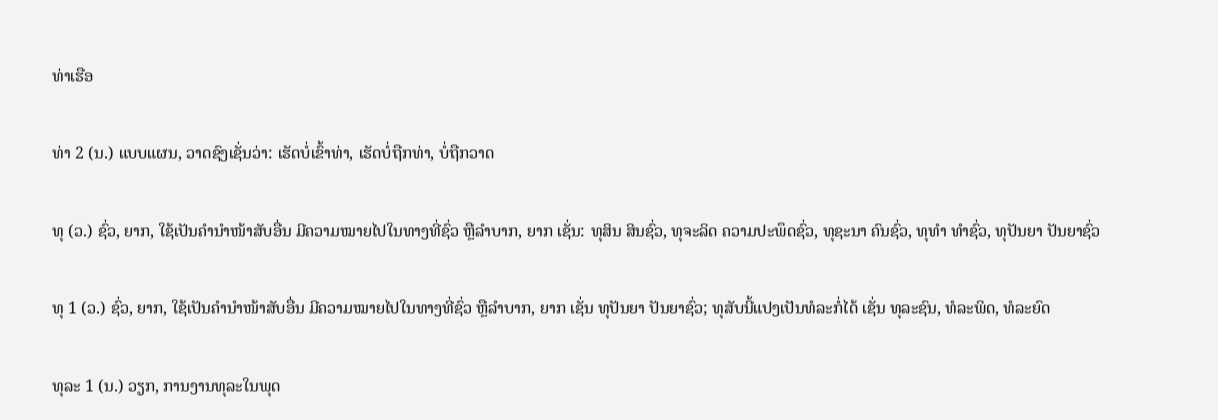ທ່າເຮືອ

ທ່າ 2 (ນ.) ແບບແຜນ, ວາດຊົງເຊັ່ນວ່າ: ເຮັດບໍ່ເຂົ້າທ່າ, ເຮັດບໍ່ຖືກທ່າ, ບໍ່ຖືກວາດ

ທຸ (ວ.) ຊົ່ວ, ຍາກ, ໃຊ້ເປັນຄໍານໍາໜ້າສັບອື່ນ ມີຄວາມໝາຍໄປໃນທາງທີ່ຊົ່ວ ຫຼືລໍາບາກ, ຍາກ ເຊັ່ນ: ທຸສິນ ສິນຊົ່ວ, ທຸຈະລິດ ຄວາມປະພຶດຊົ່ວ, ທຸຊະນາ ຄົນຊົ່ວ, ທຸທໍາ ທໍາຊົ່ວ, ທຸປັນຍາ ປັນຍາຊົ່ວ

ທຸ 1 (ວ.) ຊົ່ວ, ຍາກ, ໃຊ້ເປັນຄໍານໍາໜ້າສັບອື່ນ ມີຄວາມໝາຍໄປໃນທາງທີ່ຊົ່ວ ຫຼືລໍາບາກ, ຍາກ ເຊັ່ນ ທຸປັນຍາ ປັນຍາຊົ່ວ; ທຸສັບນີ້ແປງເປັນທໍລະກໍ່ໄດ້ ເຊັ່ນ ທຸລະຊົນ, ທໍລະພິດ, ທໍລະຍົດ

ທຸລະ 1 (ນ.) ວຽກ, ການງານທຸລະໃນພຸດ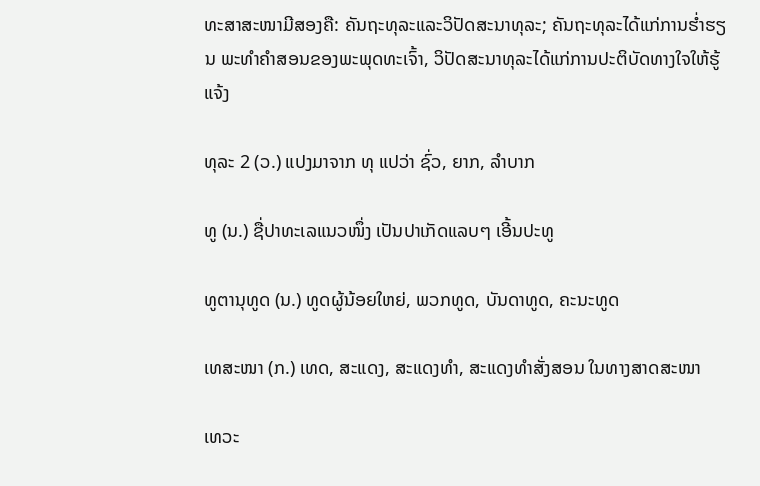ທະສາສະໜາມີສອງຄື: ຄັນຖະທຸລະແລະວິປັດສະນາທຸລະ; ຄັນຖະທຸລະໄດ້ແກ່ການຮ່ຳຮຽນ ພະທໍາຄໍາສອນຂອງພະພຸດທະເຈົ້າ, ວິປັດສະນາທຸລະໄດ້ແກ່ການປະຕິບັດທາງໃຈໃຫ້ຮູ້ແຈ້ງ

ທຸລະ 2 (ວ.) ແປງມາຈາກ ທຸ ແປວ່າ ຊົ່ວ, ຍາກ, ລໍາບາກ

ທູ (ນ.) ຊື່ປາທະເລແນວໜຶ່ງ ເປັນປາເກັດແລບໆ ເອີ້ນປະທູ

ທູຕານຸທູດ (ນ.) ທູດຜູ້ນ້ອຍໃຫຍ່, ພວກທູດ, ບັນດາທູດ, ຄະນະທູດ

ເທສະໜາ (ກ.) ເທດ, ສະແດງ, ສະແດງທໍາ, ສະແດງທໍາສັ່ງສອນ ໃນທາງສາດສະໜາ

ເທວະ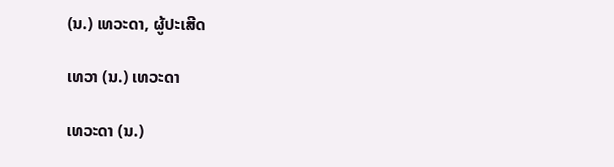(ນ.) ເທວະດາ, ຜູ້ປະເສີດ

ເທວາ (ນ.) ເທວະດາ

ເທວະດາ (ນ.)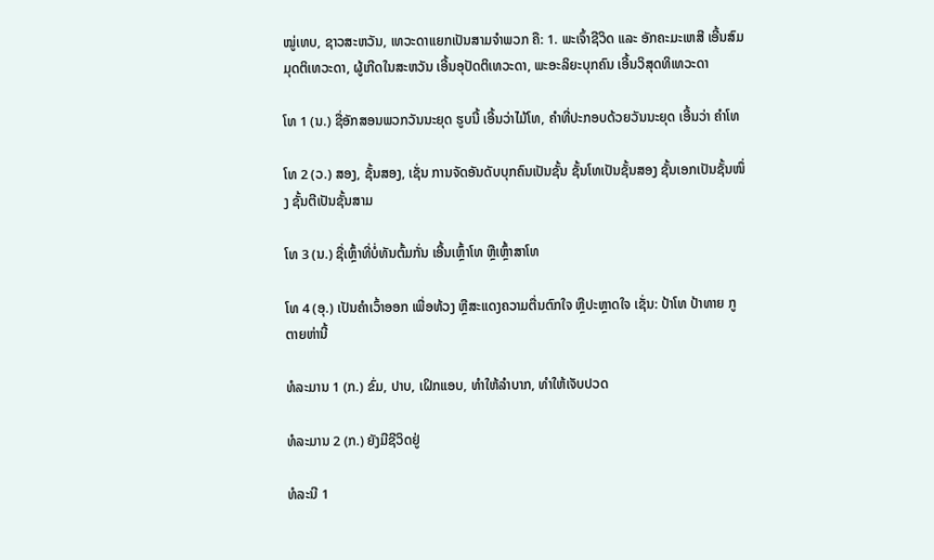ໝູ່ເທບ, ຊາວສະຫວັນ, ເທວະດາແຍກເປັນສາມຈໍາພວກ ຄື: 1. ພະເຈົ້າຊີວິດ ແລະ ອັກຄະມະເຫສີ ເອີ້ນສົມມຸດຕິເທວະດາ, ຜູ້ເກີດໃນສະຫວັນ ເອີ້ນອຸປັດຕິເທວະດາ, ພະອະລິຍະບຸກຄົນ ເອີ້ນວິສຸດທິເທວະດາ

ໂທ 1 (ນ.) ຊື່ອັກສອນພວກວັນນະຍຸດ ຮູບນີ້ ເອີ້ນວ່າໄມ້ໂທ, ຄໍາທີ່ປະກອບດ້ວຍວັນນະຍຸດ ເອີ້ນວ່າ ຄໍາໂທ

ໂທ 2 (ວ.) ສອງ, ຊັ້ນສອງ, ເຊັ່ນ ການຈັດອັນດັບບຸກຄົນເປັນຊັ້ນ ຊັ້ນໂທເປັນຊັ້ນສອງ ຊັ້ນເອກເປັນຊັ້ນໜຶ່ງ ຊັ້ນຕີເປັນຊັ້ນສາມ

ໂທ 3 (ນ.) ຊື່ເຫຼົ້າທີ່ບໍ່ທັນຕົ້ມກັ່ນ ເອີ້ນເຫຼົ້າໂທ ຫຼືເຫຼົ້າສາໂທ

ໂທ 4 (ອຸ.) ເປັນຄໍາເວົ້າອອກ ເພື່ອທ້ວງ ຫຼືສະແດງຄວາມຕື່ນຕົກໃຈ ຫຼືປະຫຼາດໃຈ ເຊັ່ນ: ປ້າໂທ ປ້າທາຍ ກູຕາຍຫ່ານີ້

ທໍລະມານ 1 (ກ.) ຂົ່ມ, ປາບ, ເຝິກແອບ, ທໍາໃຫ້ລໍາບາກ, ທໍາໃຫ້ເຈັບປວດ

ທໍລະມານ 2 (ກ.) ຍັງມີຊີວິດຢູ່

ທໍລະນີ 1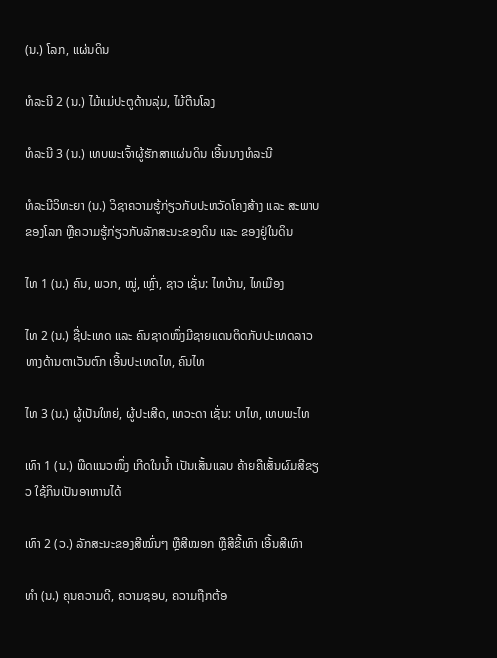(ນ.) ໂລກ, ແຜ່ນດິນ

ທໍລະນີ 2 (ນ.) ໄມ້ແມ່ປະຕູດ້ານລຸ່ມ, ໄມ້ຕີນໂລງ

ທໍລະນີ 3 (ນ.) ເທບພະເຈົ້າຜູ້ຮັກສາແຜ່ນດິນ ເອີ້ນນາງທໍລະນີ

ທໍລະນີວິທະຍາ (ນ.) ວິຊາຄວາມຮູ້ກ່ຽວກັບປະຫວັດໂຄງສ້າງ ແລະ ສະພາບຂອງໂລກ ຫຼືຄວາມຮູ້ກ່ຽວກັບລັກສະນະຂອງດິນ ແລະ ຂອງຢູ່ໃນດິນ

ໄທ 1 (ນ.) ຄົນ, ພວກ, ໝູ່, ເຫຼົ່າ, ຊາວ ເຊັ່ນ: ໄທບ້ານ, ໄທເມືອງ

ໄທ 2 (ນ.) ຊື່ປະເທດ ແລະ ຄົນຊາດໜຶ່ງມີຊາຍແດນຕິດກັບປະເທດລາວ ທາງດ້ານຕາເວັນຕົກ ເອີ້ນປະເທດໄທ, ຄົນໄທ

ໄທ 3 (ນ.) ຜູ້ເປັນໃຫຍ່, ຜູ້ປະເສີດ, ເທວະດາ ເຊັ່ນ: ບາໄທ, ເທບພະໄທ

ເທົາ 1 (ນ.) ພືດແນວໜຶ່ງ ເກີດໃນນໍ້າ ເປັນເສັ້ນແລບ ຄ້າຍຄືເສັ້ນຜົມສີຂຽວ ໃຊ້ກິນເປັນອາຫານໄດ້

ເທົາ 2 (ວ.) ລັກສະນະຂອງສີໝົ່ນໆ ຫຼືສີໝອກ ຫຼືສີຂີ້ເທົາ ເອີ້ນສີເທົາ

ທໍາ (ນ.) ຄຸນຄວາມດີ, ຄວາມຊອບ, ຄວາມຖືກຕ້ອ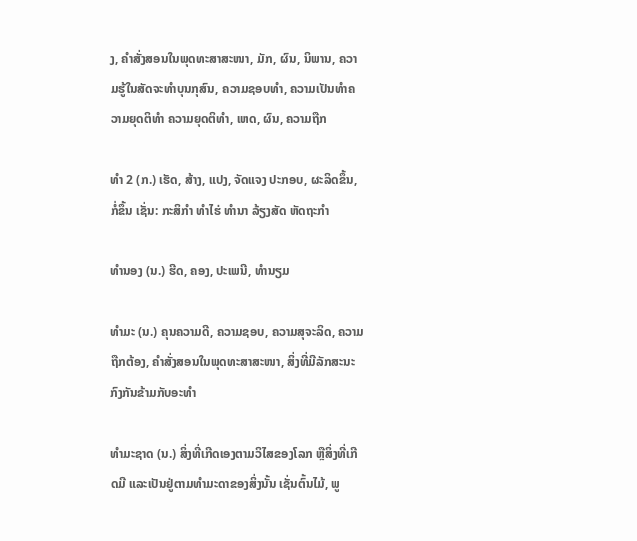ງ, ຄຳສັ່ງສອນໃນພຸດທະສາສະໜາ, ມັກ, ຜົນ, ນິພານ, ຄວາມຮູ້ໃນສັດຈະທໍາບຸນກຸສົນ, ຄວາມຊອບທໍາ, ຄວາມເປັນທໍາຄວາມຍຸດຕິທໍາ ຄວາມຍຸດຕິທໍາ, ເຫດ, ຜົນ, ຄວາມຖືກ

ທໍາ 2 (ກ.) ເຮັດ, ສ້າງ, ແປງ, ຈັດແຈງ ປະກອບ, ຜະລິດຂຶ້ນ, ກໍ່ຂຶ້ນ ເຊັ່ນ: ກະສິກໍາ ທໍາໄຮ່ ທໍານາ ລ້ຽງສັດ ຫັດຖະກໍາ

ທໍານອງ (ນ.) ຮີດ, ຄອງ, ປະເພນີ, ທໍານຽມ

ທໍາມະ (ນ.) ຄຸນຄວາມດີ, ຄວາມຊອບ, ຄວາມສຸຈະລິດ, ຄວາມຖືກຕ້ອງ, ຄຳສັ່ງສອນໃນພຸດທະສາສະໜາ, ສິ່ງທີ່ມີລັກສະນະກົງກັນຂ້າມກັບອະທໍາ

ທໍາມະຊາດ (ນ.) ສິ່ງທີ່ເກີດເອງຕາມວິໄສຂອງໂລກ ຫຼືສິ່ງທີ່ເກີດມີ ແລະເປັນຢູ່ຕາມທໍາມະດາຂອງສິ່ງນັ້ນ ເຊັ່ນຕົ້ນໄມ້, ພູ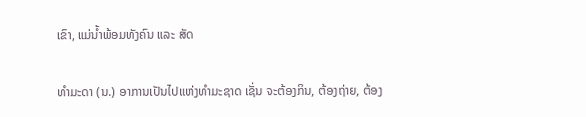ເຂົາ, ແມ່ນໍ້າພ້ອມທັງຄົນ ແລະ ສັດ

ທໍາມະດາ (ນ.) ອາການເປັນໄປແຫ່ງທໍາມະຊາດ ເຊັ່ນ ຈະຕ້ອງກິນ, ຕ້ອງຖ່າຍ, ຕ້ອງ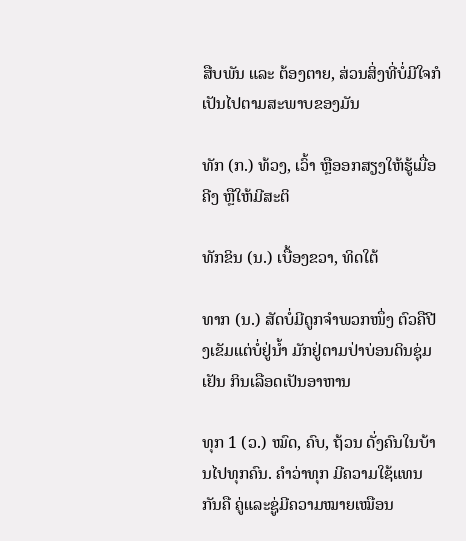ສືບພັນ ແລະ ຕ້ອງຕາຍ, ສ່ວນສິ່ງທີ່ບໍ່ມີໃຈກໍເປັນໄປຕາມສະພາບຂອງມັນ

ທັກ (ກ.) ທ້ວງ, ເວົ້າ ຫຼືອອກສຽງໃຫ້ຮູ້ເມື່ອຄີງ ຫຼືໃຫ້ມີສະຕິ

ທັກຂິນ (ນ.) ເບື້ອງຂວາ, ທິດໃຕ້

ທາກ (ນ.) ສັດບໍ່ມີດູກຈໍາພວກໜຶ່ງ ຕົວຄືປີງເຂັມແຕ່ບໍ່ຢູ່ນໍ້າ ມັກຢູ່ຕາມປ່າບ່ອນດິນຊຸ່ມເຢັນ ກິນເລືອດເປັນອາຫານ

ທຸກ 1 (ວ.) ໝົດ, ຄົບ, ຖ້ວນ ດັ່ງຄົນໃນບ້ານໄປທຸກຄົນ. ຄໍາວ່າທຸກ ມີຄວາມໃຊ້ແທນກັນຄື ຄູ່ແລະຊູ່ມີຄວາມໝາຍເໝືອນ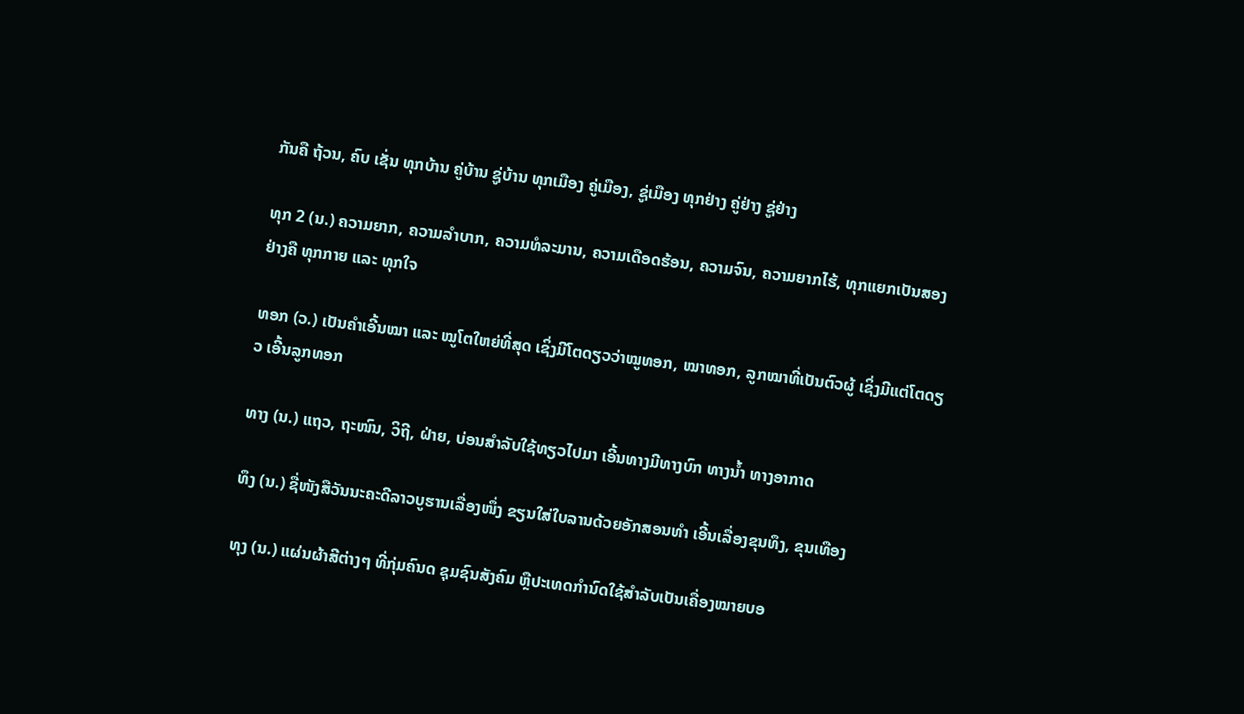ກັນຄື ຖ້ວນ, ຄົບ ເຊັ່ນ ທຸກບ້ານ ຄູ່ບ້ານ ຊູ່ບ້ານ ທຸກເມືອງ ຄູ່ເມືອງ, ຊູ່ເມືອງ ທຸກຢ່າງ ຄູ່ຢ່າງ ຊູ່ຢ່າງ

ທຸກ 2 (ນ.) ຄວາມຍາກ, ຄວາມລໍາບາກ, ຄວາມທໍລະມານ, ຄວາມເດືອດຮ້ອນ, ຄວາມຈົນ, ຄວາມຍາກໄຮ້, ທຸກແຍກເປັນສອງຢ່າງຄື ທຸກກາຍ ແລະ ທຸກໃຈ

ທອກ (ວ.) ເປັນຄໍາເອີ້ນໝາ ແລະ ໝູໂຕໃຫຍ່ທີ່ສຸດ ເຊິ່ງມີໂຕດຽວວ່າໝູທອກ, ໝາທອກ, ລູກໝາທີ່ເປັນຕົວຜູ້ ເຊິ່ງມີແຕ່ໂຕດຽວ ເອີ້ນລູກທອກ

ທາງ (ນ.) ແຖວ, ຖະໜົນ, ວິຖີ, ຝ່າຍ, ບ່ອນສໍາລັບໃຊ້ທຽວໄປມາ ເອີ້ນທາງມີທາງບົກ ທາງນໍ້າ ທາງອາກາດ

ທຶງ (ນ.) ຊື່ໜັງສືວັນນະຄະດີລາວບູຮານເລື່ອງໜຶ່ງ ຂຽນໃສ່ໃບລານດ້ວຍອັກສອນທໍາ ເອີ້ນເລື່ອງຂຸນທຶງ, ຂຸນເທືອງ

ທຸງ (ນ.) ແຜ່ນຜ້າສີຕ່າງໆ ທີ່ກຸ່ມຄົນດ ຊຸມຊົນສັງຄົມ ຫຼືປະເທດກໍານົດໃຊ້ສໍາລັບເປັນເຄື່ອງໝາຍບອ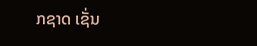ກຊາດ ເຊັ່ນ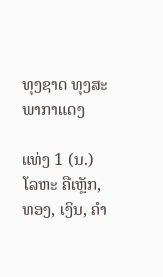ທຸງຊາດ ທຸງສະພາກາແດງ

ແທ່ງ 1 (ນ.) ໂລຫະ ຄືເຫຼັກ, ທອງ, ເງິນ, ຄຳ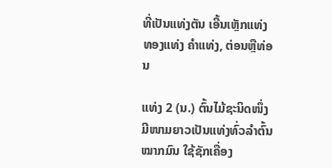ທີ່ເປັນແທ່ງຕັນ ເອີ້ນເຫຼັກແທ່ງ ທອງແທ່ງ ຄໍາແທ່ງ, ຕ່ອນຫຼືທ່ອນ

ແທ່ງ 2 (ນ.) ຕົ້ນໄມ້ຊະນິດໜຶ່ງ ມີໜາມຍາວເປັນແທ່ງທົ່ວລໍາຕົ້ນ ໝາກມົນ ໃຊ້ຊັກເຄື່ອງ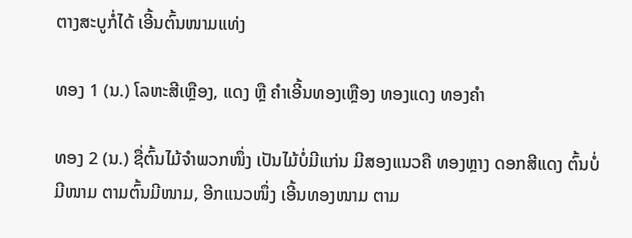ຕາງສະບູກໍ່ໄດ້ ເອີ້ນຕົ້ນໜາມແທ່ງ

ທອງ 1 (ນ.) ໂລຫະສີເຫຼືອງ, ແດງ ຫຼື ຄໍາເອີ້ນທອງເຫຼືອງ ທອງແດງ ທອງຄຳ

ທອງ 2 (ນ.) ຊື່ຕົ້ນໄມ້ຈໍາພວກໜຶ່ງ ເປັນໄມ້ບໍ່ມີແກ່ນ ມີສອງແນວຄື ທອງຫຼາງ ດອກສີແດງ ຕົ້ນບໍ່ມີໜາມ ຕາມຕົ້ນມີໜາມ, ອີກແນວໜຶ່ງ ເອີ້ນທອງໜາມ ຕາມ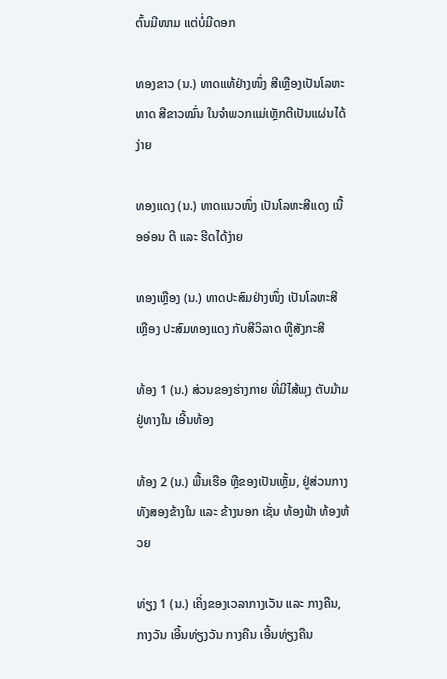ຕົ້ນມີໜາມ ແຕ່ບໍ່ມີດອກ

ທອງຂາວ (ນ.) ທາດແທ້ຢ່າງໜຶ່ງ ສີເຫຼືອງເປັນໂລຫະທາດ ສີຂາວໝົ່ນ ໃນຈໍາພວກແມ່ເຫຼັກຕີເປັນແຜ່ນໄດ້ງ່າຍ

ທອງແດງ (ນ.) ທາດແນວໜຶ່ງ ເປັນໂລຫະສີແດງ ເນື້ອອ່ອນ ຕີ ແລະ ຮີດໄດ້ງ່າຍ

ທອງເຫຼືອງ (ນ.) ທາດປະສົມຢ່າງໜຶ່ງ ເປັນໂລຫະສີເຫຼືອງ ປະສົມທອງແດງ ກັບສີວິລາດ ຫູືສັງກະສີ

ທ້ອງ 1 (ນ.) ສ່ວນຂອງຮ່າງກາຍ ທີ່ມີໄສ້ພຸງ ຕັບມ້າມຢູ່ທາງໃນ ເອີ້ນທ້ອງ

ທ້ອງ 2 (ນ.) ພື້ນເຮືອ ຫຼືຂອງເປັນເຫຼັ້ມ, ຢູ່ສ່ວນກາງທັງສອງຂ້າງໃນ ແລະ ຂ້າງນອກ ເຊັ່ນ ທ້ອງຟ້າ ທ້ອງຫ້ວຍ

ທ່ຽງ 1 (ນ.) ເຄິ່ງຂອງເວລາກາງເວັນ ແລະ ກາງຄືນ, ກາງວັນ ເອີ້ນທ່ຽງວັນ ກາງຄືນ ເອີ້ນທ່ຽງຄືນ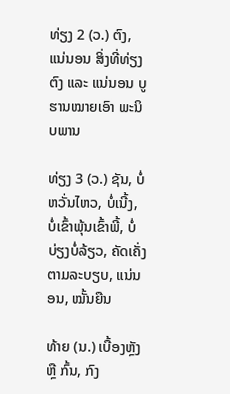ທ່ຽງ 2 (ວ.) ຕົງ, ແນ່ນອນ ສິ່ງທີ່ທ່ຽງຕົງ ແລະ ແນ່ນອນ ບູຮານໝາຍເອົາ ພະນິບພານ

ທ່ຽງ 3 (ວ.) ຊັນ, ບໍ່ຫວັ່ນໄຫວ, ບໍ່ເນີ້ງ, ບໍ່ເຂົ້າພຸ້ນເຂົ້າພີ້, ບໍ່ບ່ຽງບໍ່ລ້ຽວ, ຄັດເຄັ່ງຕາມລະບຽບ, ແນ່ນອນ, ໝັ້ນຍືນ

ທ້າຍ (ນ.) ເບື້ອງຫຼັງ ຫຼື ກົ້ນ, ກົງ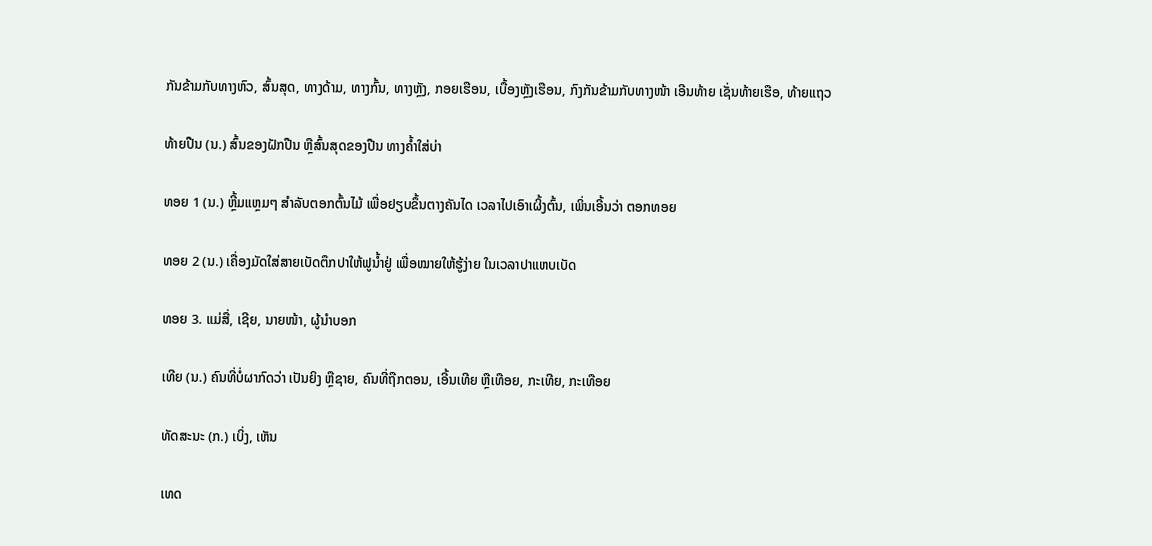ກັນຂ້າມກັບທາງຫົວ, ສົ້ນສຸດ, ທາງດ້າມ, ທາງກົ້ນ, ທາງຫຼັງ, ກອຍເຮືອນ, ເບື້ອງຫຼັງເຮືອນ, ກົງກັນຂ້າມກັບທາງໜ້າ ເອີນທ້າຍ ເຊັ່ນທ້າຍເຮືອ, ທ້າຍແຖວ

ທ້າຍປືນ (ນ.) ສົ້ນຂອງຝັກປືນ ຫຼືສົ້ນສຸດຂອງປືນ ທາງຄ້ຳໃສ່ບ່າ

ທອຍ 1 (ນ.) ຫຼີ້ມແຫຼມໆ ສໍາລັບຕອກຕົ້ນໄມ້ ເພື່ອຢຽບຂຶ້ນຕາງຄັນໄດ ເວລາໄປເອົາເຜິ້ງຕົ້ນ, ເພິ່ນເອີ້ນວ່າ ຕອກທອຍ

ທອຍ 2 (ນ.) ເຄື່ອງມັດໃສ່ສາຍເບັດຕຶກປາໃຫ້ຟູນໍ້າຢູ່ ເພື່ອໝາຍໃຫ້ຮູ້ງ່າຍ ໃນເວລາປາແຫບເບັດ

ທອຍ 3. ແມ່ສື່, ເຊີຍ, ນາຍໜ້າ, ຜູ້ນໍາບອກ

ເທີຍ (ນ.) ຄົນທີ່ບໍ່ຜາກົດວ່າ ເປັນຍິງ ຫຼືຊາຍ, ຄົນທີ່ຖືກຕອນ, ເອີ້ນເທີຍ ຫຼືເທືອຍ, ກະເທີຍ, ກະເທືອຍ

ທັດສະນະ (ກ.) ເບິ່ງ, ເຫັນ

ເທດ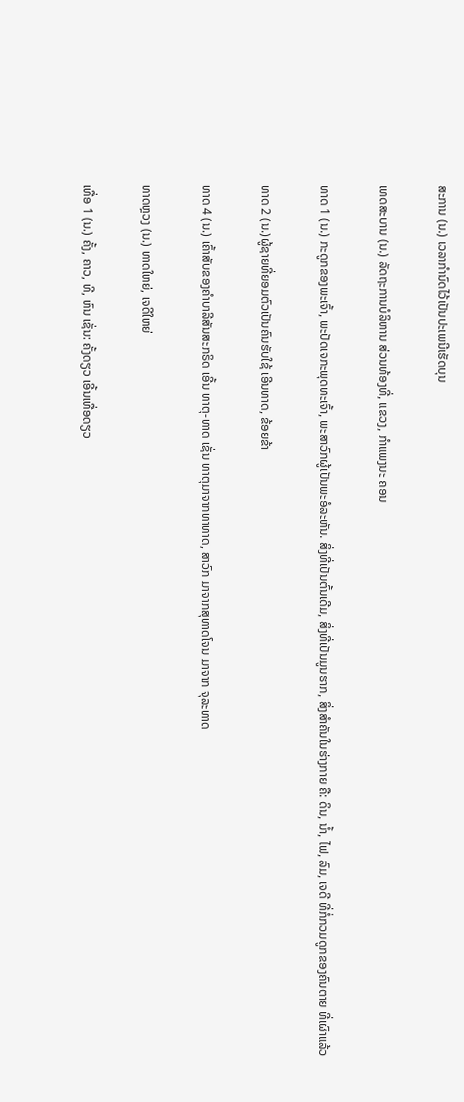ສະການ (ນ.) ເວລາກໍານົດໄວ້ເປັນປະເພນີເຮັດບຸນ

ເທດສະບານ (ນ.) ລັດຖະການບໍລິຫານ ສ່ວນທ້ອງທີ່, ແຂວງ, ກໍາແພງນະ ຄອນ

ທາດ 1 (ນ.) ກະດູກຂອງພະເຈົ້າ, ພະປັດເຈກະພຸດທະເຈົ້າ, ພະສາວົກຜູ້ເປັນພະອໍລະຫັນ. ສິ່ງທີ່ເປັນຕົ້ນເດີມ, ສິ່ງທີ່ເປັນມູນຮາກ, ສິ່ງສໍາຄັນໃນຮ່າງກາຍ ຄື: ດິນ, ນໍ້າ, ໄຟ, ລົມ, ເຈດີ ທີ່ກໍ່ກວມດູກຂອງຄົນຕາຍ ທີ່ເຜົາແລ້ວ

ທາດ 2 (ນ.)ຜູ້ຊາຍທີ່ຍອມຕົວເປັນຄົນຮັບໃຊ້ ເອີນທາດ, ຂ້ອຍຂ້າ

ທາດ 4 (ນ.) ເຄົ້າສັບຂອງຄໍາບາລີສັນສະກຣິດ ເອີ້ນ ທາຕຸ-ທາດ ເຊັ່ນ ທາຕຸມາຈາກທາທາດ, ສາວົກ ມາຈາກສຸທາດໂຈນ ມາຈາກ ຈຸລະທາດ

ທາດຫຼວງ (ນ.) ທາດໃຫຍ່, ເຈດີໃຫຍ່

ເທື່ອ 1 (ນ.) ຄັ້ງ, ຄາວ, ທີ, ຫົນ ເຊັ່ນ: ຄັ້ງດຽວ ເອີ້ນເທື່ອດຽວ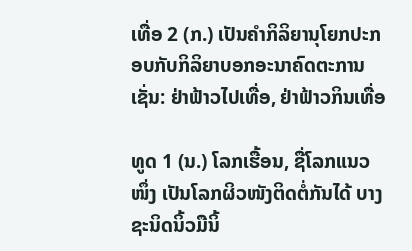ເທື່ອ 2 (ກ.) ເປັນຄໍາກິລິຍານຸໂຍກປະກອບກັບກິລິຍາບອກອະນາຄົດຕະການເຊັ່ນ: ຢ່າຟ້າວໄປເທື່ອ, ຢ່າຟ້າວກິນເທື່ອ

ທູດ 1 (ນ.) ໂລກເຮື້ອນ, ຊື່ໂລກແນວໜຶ່ງ ເປັນໂລກຜິວໜັງຕິດຕໍ່ກັນໄດ້ ບາງຊະນິດນິ້ວມືນິ້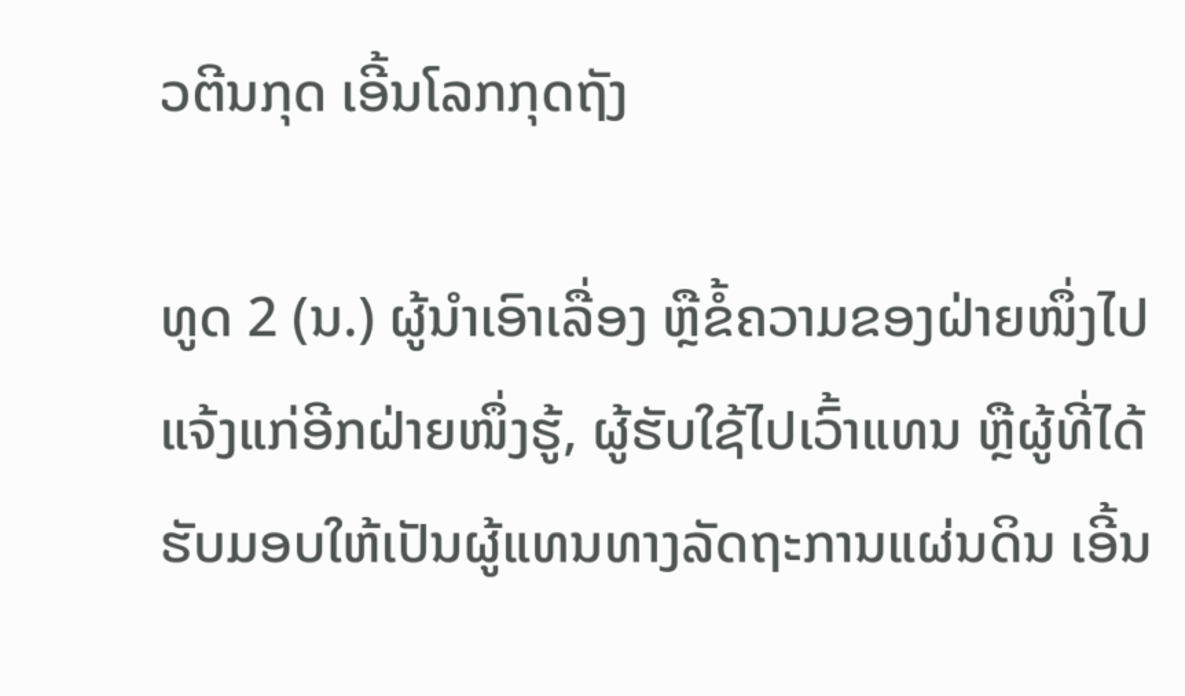ວຕີນກຸດ ເອີ້ນໂລກກຸດຖັງ

ທູດ 2 (ນ.) ຜູ້ນຳເອົາເລື່ອງ ຫຼືຂໍ້ຄວາມຂອງຝ່າຍໜຶ່ງໄປແຈ້ງແກ່ອີກຝ່າຍໜຶ່ງຮູ້, ຜູ້ຮັບໃຊ້ໄປເວົ້າແທນ ຫຼືຜູ້ທີ່ໄດ້ຮັບມອບໃຫ້ເປັນຜູ້ແທນທາງລັດຖະການແຜ່ນດິນ ເອີ້ນ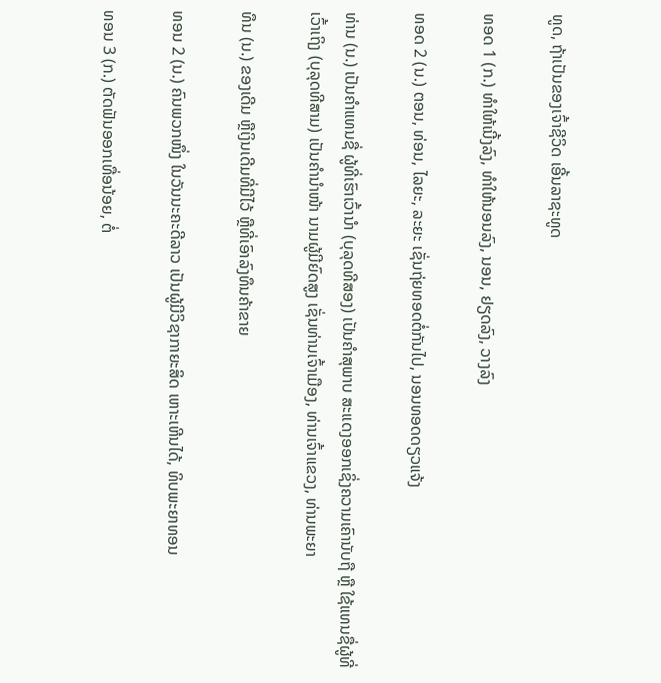ທູດ, ຖ້າເປັນຂອງເຈົ້າຊີວິດ ເອີ້ນລາຊະທູດ

ທອດ 1 (ກ.) ທໍາໃຫ້ເນີ້ງລົງ, ທໍາໃຫ້ນອນລົງ, ນອນ, ຢຽດລົງ, ວາງລົງ

ທອດ 2 (ນ.) ຕອນ, ທ່ອນ, ໄລຍະ, ລະຍະ ເຊັ່ນຖ່ຍທອດຕໍ່ກັນໄປ, ນອນທອດດຽວແຈ້ງ

ທ່ານ (ນ.) ເປັນຄໍາແທນຊື່ ຜູ້ທີ່ເຮົາເວົ້ານໍາ (ບຸລຸດທີສອງ) ເປັນຄໍາສຸພາບ ສະແດງອອກເຊິ່ງຄວາມເຄົານັບຖື ຫຼື ໃຊ້ແທນຊື່ຜູ້ທີ່ເວົ້າເຖິງ (ບຸລຸດທີສາມ) ເປັນຄໍານໍາໜ້າ ນາມຜູ້ມີຍົດສູງ ເຊັ່ນທ່ານເຈົ້າເມືອງ, ທ່ານເຈົ້າແຂວງ, ທ່ານພະຍາ

ທຶນ (ນ.) ຂອງເດີມ ຫຼືເງິນເດີມທີ່ມີໄວ້ ຫຼືທີ່ເອົາລົງທຶນຄ້າຂາຍ

ທອນ 2 (ນ.) ຄົນພວກໜຶ່ງ ໃນວັນນະຄະດີລາວ ເປັນຜູ້ມີວິຊາກາຍະສິດ ເຫາະເຫີນໄດ້, ທິບພະຍາທອນ

ທອນ 3 (ກ.) ຕັດຟັນອອກເທື່ອນ້ອຍ, ຕໍ່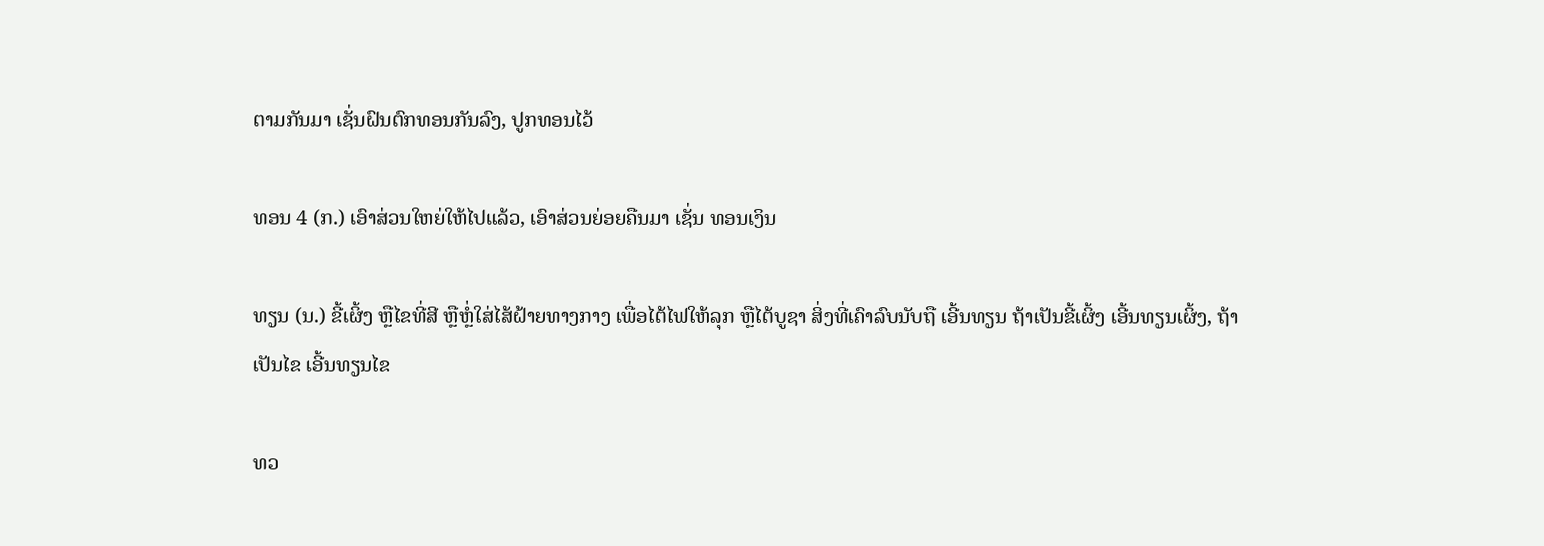ຕາມກັນມາ ເຊັ່ນຝົນຕົກທອນກັນລົງ, ປູກທອນໄວ້

ທອນ 4 (ກ.) ເອົາສ່ວນໃຫຍ່ໃຫ້ໄປແລ້ວ, ເອົາສ່ວນຍ່ອຍຄືນມາ ເຊັ່ນ ທອນເງິນ

ທຽນ (ນ.) ຂີ້ເຜິ້ງ ຫຼືໄຂທີ່ສີ ຫຼືຫຼໍ່ໃສ່ໄສ້ຝ້າຍທາງກາງ ເພື່ອໄຕ້ໄຟໃຫ້ລຸກ ຫຼືໄຕ້ບູຊາ ສິ່ງທີ່ເຄົາລົບນັບຖື ເອີ້ນທຽນ ຖ້າເປັນຂີ້ເຜິ້ງ ເອີ້ນທຽນເຜິ້ງ, ຖ້າເປັນໄຂ ເອີ້ນທຽນໄຂ

ທວ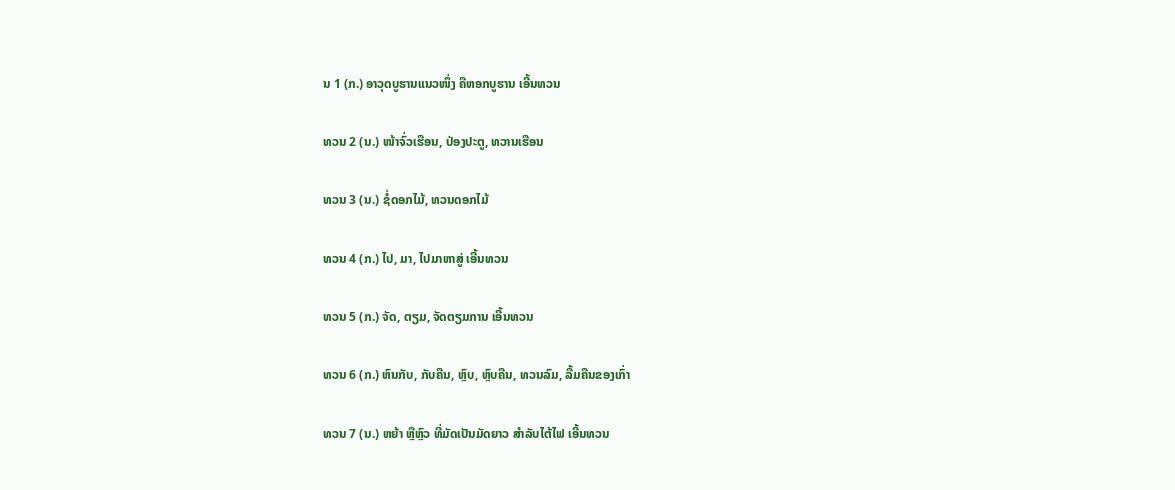ນ 1 (ກ.) ອາວຸດບູຮານແນວໜຶ່ງ ຄືຫອກບູຮານ ເອີ້ນທວນ

ທວນ 2 (ນ.) ໜ້າຈົ່ວເຮືອນ, ປ່ອງປະຕູ, ທວານເຮືອນ

ທວນ 3 (ນ.) ຊໍ່ດອກໄມ້, ທວນດອກໄມ້

ທວນ 4 (ກ.) ໄປ, ມາ, ໄປມາຫາສູ່ ເອີ້ນທວນ

ທວນ 5 (ກ.) ຈັດ, ຕຽມ, ຈັດຕຽມການ ເອີ້ນທວນ

ທວນ 6 (ກ.) ຫົນກັບ, ກັບຄືນ, ຫຼົບ, ຫຼົບຄືນ, ທວນລົມ, ລື້ມຄືນຂອງເກົ່າ

ທວນ 7 (ນ.) ຫຍ້າ ຫຼືຫຼົວ ທີ່ມັດເປັນມັດຍາວ ສໍາລັບໄຕ້ໄຟ ເອີ້ນທວນ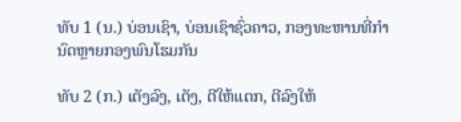ທັບ 1 (ນ.) ບ່ອນເຊົາ, ບ່ອນເຊົາຊົ່ວຄາວ, ກອງທະຫານທີ່ກໍານົດຫຼາຍກອງພົນໂຮມກັນ

ທັບ 2 (ກ.) ເຕັງລົງ, ເຕັງ, ຕີໃຫ້ແຕກ, ຕີລົງໃຫ້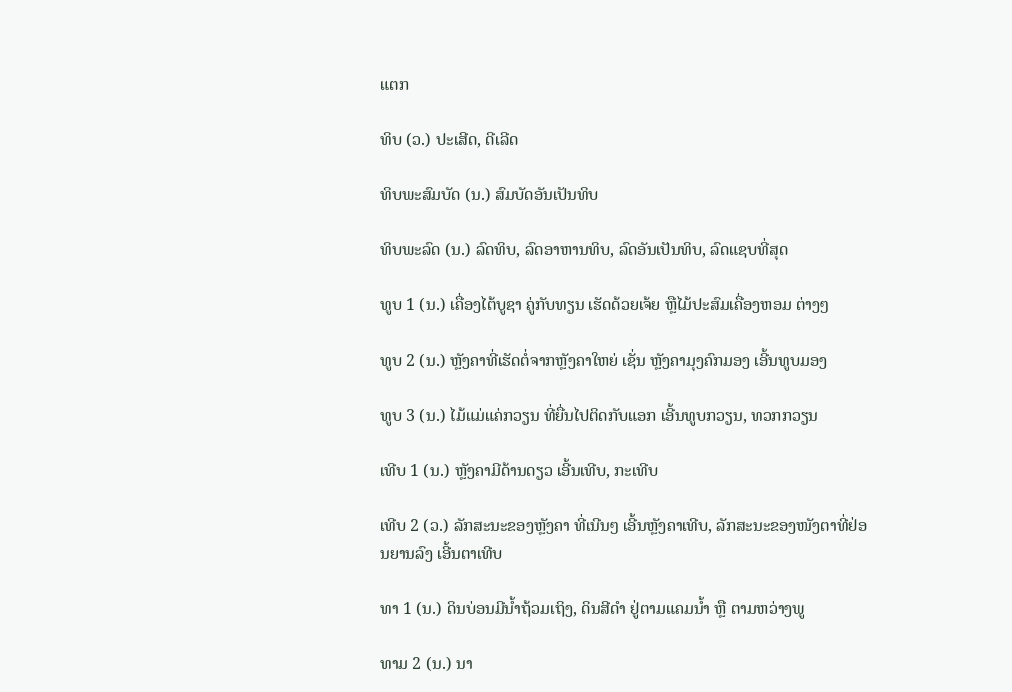ແຕກ

ທິບ (ວ.) ປະເສີດ, ດີເລີດ

ທິບພະສົມບັດ (ນ.) ສົມບັດອັນເປັນທິບ

ທິບພະລົດ (ນ.) ລົດທິບ, ລົດອາຫານທິບ, ລົດອັນເປັນທິບ, ລົດແຊບທີ່ສຸດ

ທູບ 1 (ນ.) ເຄື່ອງໄຕ້ບູຊາ ຄູ່ກັບທຽນ ເຮັດດ້ວຍເຈ້ຍ ຫຼືໄມ້ປະສົມເຄື່ອງຫອມ ຕ່າງໆ

ທູບ 2 (ນ.) ຫຼັງຄາທີ່ເຮັດຕໍ່ຈາກຫຼັງຄາໃຫຍ່ ເຊັ່ນ ຫຼັງຄາມຸງຄົກມອງ ເອີ້ນທູບມອງ

ທູບ 3 (ນ.) ໄມ້ແມ່ແຄ່ກວຽນ ທີ່ຍື່ນໄປຕິດກັບແອກ ເອີ້ນທູບກວຽນ, ທວກກວຽນ

ເທີບ 1 (ນ.) ຫຼັງຄາມີດ້ານດຽວ ເອີ້ນເທີບ, ກະເທີບ

ເທີບ 2 (ວ.) ລັກສະນະຂອງຫຼັງຄາ ທີ່ເນີນໆ ເອີ້ນຫຼັງຄາເທີບ, ລັກສະນະຂອງໜັງຕາທີ່ຢ່ອນຍານລົງ ເອີ້ນຕາເທີບ

ທາ 1 (ນ.) ດິນບ່ອນມີນໍ້າຖ້ວມເຖິງ, ດິນສີດໍາ ຢູ່ຕາມແຄມນໍ້າ ຫຼື ຕາມຫວ່າງພູ

ທາມ 2 (ນ.) ນາ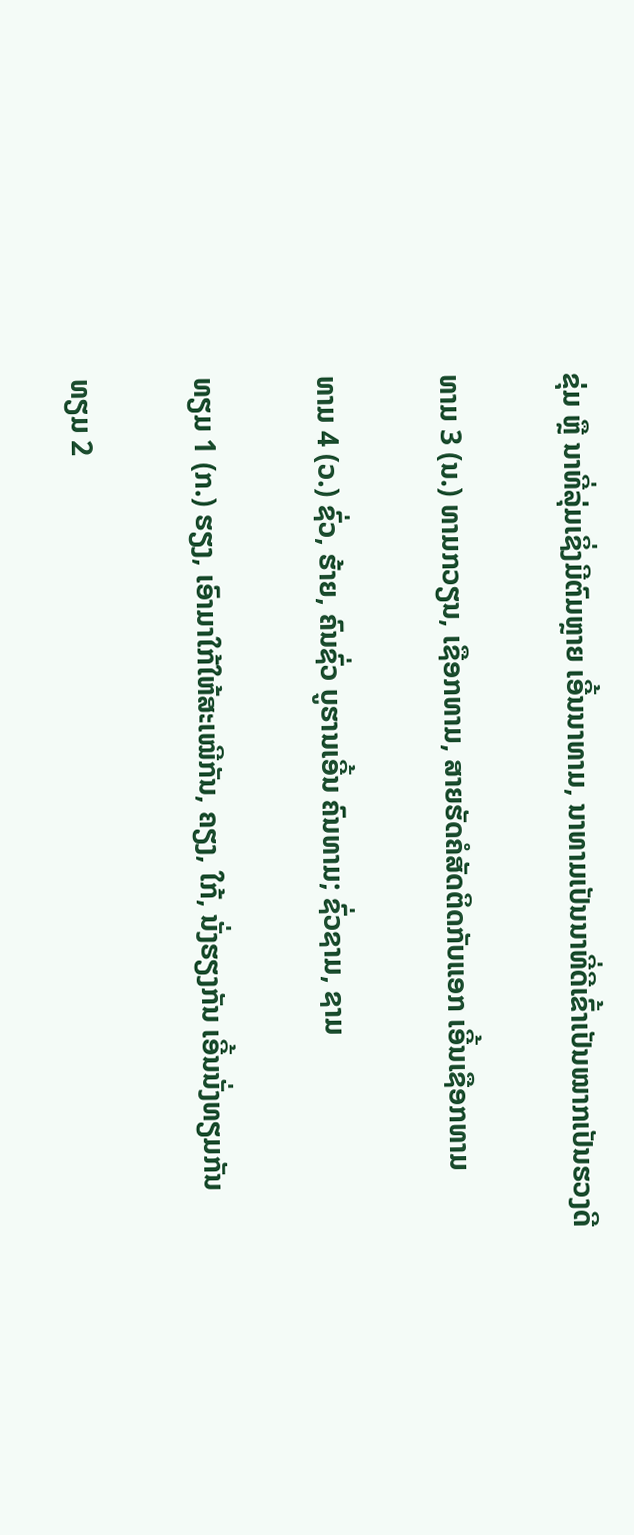ຂຸ່ມ ຫຼື ນາທີ່ລຸ່ມເຊິ່ງມີຕົມຫຼາຍ ເອີ້ນນາທາມ, ນາທາມເປັນນາທີ່ດີເຂົ້າເປັນໝາກເປັນຮວງດີ

ທາມ 3 (ນ.) ທາມກວຽນ, ເຊືອກທາມ, ສາຍຮັດຄໍສັດຕິດກັບແອກ ເອີ້ນເຊືອກທາມ

ທາມ 4 (ວ.) ຊົ່ວ, ຮ້າຍ, ຄົນຊົ່ວ ບູຮານເອີ້ນ ຄົນທາມ; ຊົ່ວຊາມ, ຊາມ

ທຽມ 1 (ກ.) ຮຽງ, ເອົາມາໃກ້ໃຫ້ສະເໝີກັນ, ຄຽງ, ໃກ້, ນັ່ງຮຽງກັນ ເອີ້ນນັ່ງທຽມກັນ

ທຽມ 2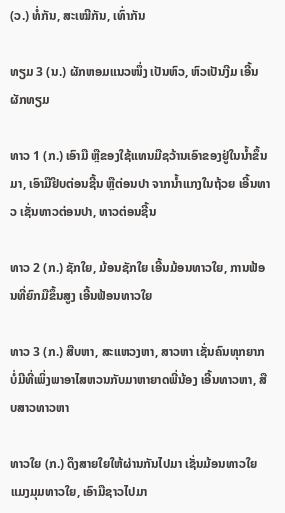(ວ.) ທໍ່ກັນ, ສະເໝີກັນ, ເທົ່າກັນ

ທຽມ 3 (ນ.) ຜັກຫອມແນວໜຶ່ງ ເປັນຫົວ, ຫົວເປັນງີມ ເອີ້ນຜັກທຽມ

ທາວ 1 (ກ.) ເອົາມື ຫຼືຂອງໃຊ້ແທນມືຊວ້ານເອົາຂອງຢູ່ໃນນໍ້າຂຶ້ນມາ, ເອົາມືຢິບຕ່ອນຊີ້ນ ຫຼືຕ່ອນປາ ຈາກນໍ້າແກງໃນຖ້ວຍ ເອີ້ນທາວ ເຊັ່ນທາວຕ່ອນປາ, ທາວຕ່ອນຊີ້ນ

ທາວ 2 (ກ.) ຊັກໃຍ, ມ້ອນຊັກໃຍ ເອີ້ນມ້ອນທາວໃຍ, ການຟ້ອນທີ່ຍົກມືຂຶ້ນສູງ ເອີ້ນຟ້ອນທາວໃຍ

ທາວ 3 (ກ.) ສືບຫາ, ສະແຫວງຫາ, ສາວຫາ ເຊັ່ນຄົນທຸກຍາກ ບໍ່ມີທີ່ເພິ່ງພາອາໄສຫວນກັບມາຫາຍາດພີ່ນ້ອງ ເອີ້ນທາວຫາ, ສືບສາວທາວຫາ

ທາວໃຍ (ກ.) ດຶງສາຍໃຍໃຫ້ຜ່ານກັນໄປມາ ເຊັ່ນມ້ອນທາວໃຍ ແມງມຸມທາວໃຍ, ເອົາມືຊາວໄປມາ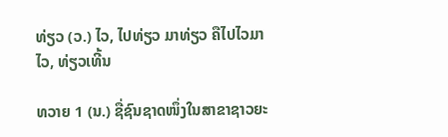ທ່ຽວ (ວ.) ໄວ, ໄປທ່ຽວ ມາທ່ຽວ ຄືໄປໄວມາໄວ, ທ່ຽວເທີ້ນ

ທວາຍ 1 (ນ.) ຊື່ຊົນຊາດໜຶ່ງໃນສາຂາຊາວຍະ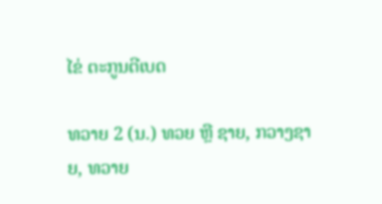ໄຂ່ ຕະກູນຕີເບດ

ທວາຍ 2 (ນ.) ທວຍ ຫຼື ຊາຍ, ກວາງຊາຍ, ທວາຍ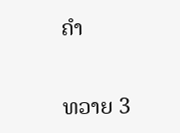ຄຳ

ທວາຍ 3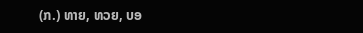(ກ.) ທາຍ, ທວຍ, ບອ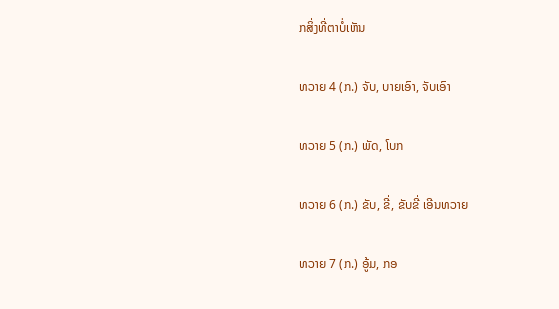ກສິ່ງທີ່ຕາບໍ່ເຫັນ

ທວາຍ 4 (ກ.) ຈັບ, ບາຍເອົາ, ຈັບເອົາ

ທວາຍ 5 (ກ.) ພັດ, ໂບກ

ທວາຍ 6 (ກ.) ຂັບ, ຂີ່, ຂັບຂີ່ ເອີນທວາຍ

ທວາຍ 7 (ກ.) ອູ້ມ, ກອ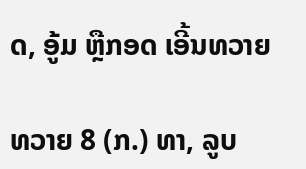ດ, ອູ້ມ ຫຼືກອດ ເອີ້ນທວາຍ

ທວາຍ 8 (ກ.) ທາ, ລູບ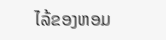ໄລ້ຂອງຫອມ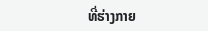ທີ່ຮ່າງກາຍ